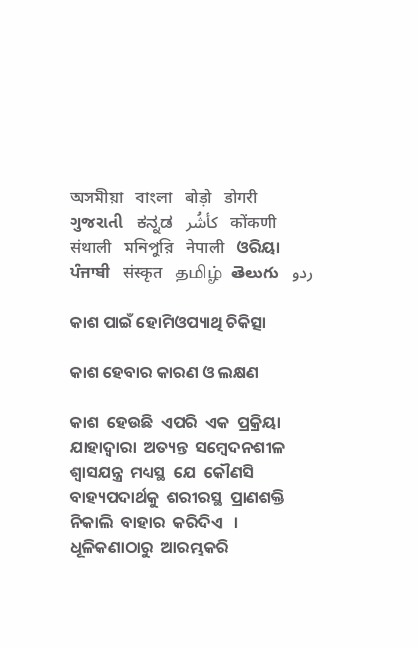অসমীয়া   বাংলা   बोड़ो   डोगरी   ગુજરાતી   ಕನ್ನಡ   كأشُر   कोंकणी   संथाली   মনিপুরি   नेपाली   ଓରିୟା   ਪੰਜਾਬੀ   संस्कृत   தமிழ்  తెలుగు   ردو

କାଶ ପାଇଁ ହୋମିଓପ୍ୟାଥି ଚିକିତ୍ସା

କାଶ ହେବାର କାରଣ ଓ ଲକ୍ଷଣ

କାଶ  ହେଉଛି  ଏପରି  ଏକ  ପ୍ରକ୍ରିୟା  ଯାହାଦ୍ଵାରା  ଅତ୍ୟନ୍ତ  ସମ୍ବେଦନଶୀଳ  ଶ୍ଵାସଯନ୍ତ୍ର  ମଧ୍ୟସ୍ଥ  ଯେ  କୌଣସି  ବାହ୍ୟପଦାର୍ଥକୁ  ଶରୀରସ୍ଥ  ପ୍ରାଣଶକ୍ତି  ନିକାଲି  ବାହାର  କରିଦିଏ   । ଧୂଳିକଣାଠାରୁ  ଆରମ୍ଭକରି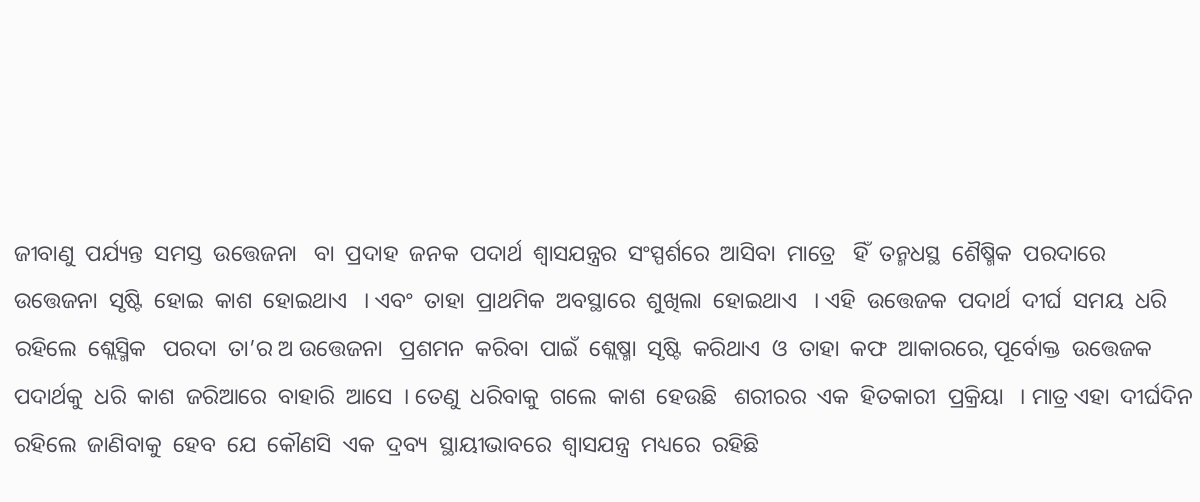ଜୀବାଣୁ  ପର୍ଯ୍ୟନ୍ତ  ସମସ୍ତ  ଉତ୍ତେଜନା   ବା  ପ୍ରଦାହ  ଜନକ  ପଦାର୍ଥ  ଶ୍ଵାସଯନ୍ତ୍ରର  ସଂସ୍ପର୍ଶରେ  ଆସିବା  ମାତ୍ରେ   ହିଁ  ତନ୍ମଧସ୍ଥ  ଶୈଷ୍ମିକ  ପରଦାରେ  ଉତ୍ତେଜନା  ସୃଷ୍ଟି  ହୋଇ  କାଶ  ହୋଇଥାଏ   । ଏବଂ  ତାହା  ପ୍ରାଥମିକ  ଅବସ୍ଥାରେ  ଶୁଖିଲା  ହୋଇଥାଏ   । ଏହି  ଉତ୍ତେଜକ  ପଦାର୍ଥ  ଦୀର୍ଘ  ସମୟ  ଧରି  ରହିଲେ  ଶ୍ଲେସ୍ମିକ   ପରଦା  ତା’ର ଅ ଉତ୍ତେଜନା   ପ୍ରଶମନ  କରିବା  ପାଇଁ  ଶ୍ଲେଷ୍ମା  ସୃଷ୍ଟି  କରିଥାଏ  ଓ  ତାହା  କଫ  ଆକାରରେ, ପୂର୍ବୋକ୍ତ  ଉତ୍ତେଜକ  ପଦାର୍ଥକୁ  ଧରି  କାଶ  ଜରିଆରେ  ବାହାରି  ଆସେ  । ତେଣୁ  ଧରିବାକୁ  ଗଲେ  କାଶ  ହେଉଛି   ଶରୀରର  ଏକ  ହିତକାରୀ  ପ୍ରକ୍ରିୟା   । ମାତ୍ର ଏହା  ଦୀର୍ଘଦିନ  ରହିଲେ  ଜାଣିବାକୁ  ହେବ  ଯେ  କୌଣସି  ଏକ  ଦ୍ରବ୍ୟ  ସ୍ଥାୟୀଭାବରେ  ଶ୍ଵାସଯନ୍ତ୍ର  ମଧ୍ୟରେ  ରହିଛି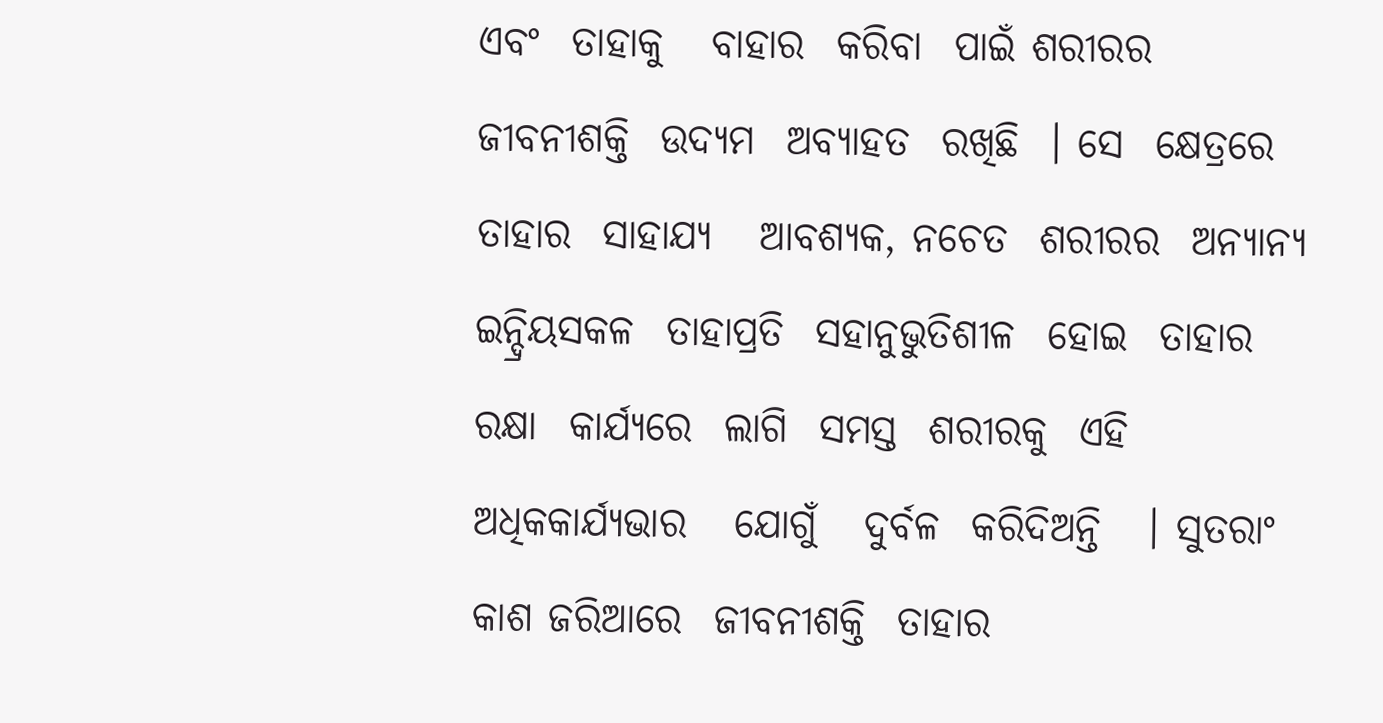ଏବଂ  ତାହାକୁ   ବାହାର  କରିବା  ପାଇଁ ଶରୀରର  ଜୀବନୀଶକ୍ତି  ଉଦ୍ୟମ  ଅବ୍ୟାହତ  ରଖିଛି  । ସେ  କ୍ଷେତ୍ରରେ  ତାହାର  ସାହାଯ୍ୟ   ଆବଶ୍ୟକ, ନଚେତ  ଶରୀରର  ଅନ୍ୟାନ୍ୟ  ଇନ୍ଦ୍ରିୟସକଳ  ତାହାପ୍ରତି  ସହାନୁଭୁତିଶୀଳ  ହୋଇ  ତାହାର  ରକ୍ଷା  କାର୍ଯ୍ୟରେ  ଲାଗି  ସମସ୍ତ  ଶରୀରକୁ  ଏହି  ଅଧିକକାର୍ଯ୍ୟଭାର   ଯୋଗୁଁ   ଦୁର୍ବଳ  କରିଦିଅନ୍ତି   । ସୁତରାଂ  କାଶ ଜରିଆରେ  ଜୀବନୀଶକ୍ତି  ତାହାର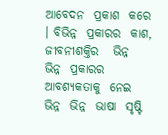ଆବେଦନ  ପ୍ରକାଶ  କରେ   । ବିଭିନ୍ନ  ପ୍ରକାରର  କାଶ, ଜୀବନୀଶକ୍ତିର   ଭିନ୍ନ  ଭିନ୍ନ  ପ୍ରକାରର  ଆବଶ୍ୟକତାକୁ  ନେଇ  ଭିନ୍ନ  ଭିନ୍ନ  ଭାଷା  ସୃଷ୍ଟି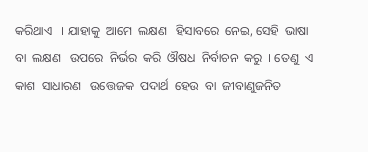କରିଥାଏ   । ଯାହାକୁ  ଆମେ  ଲକ୍ଷଣ   ହିସାବରେ  ନେଇ, ସେହି  ଭାଷା  ବା  ଲକ୍ଷଣ   ଉପରେ  ନିର୍ଭର  କରି  ଔଷଧ  ନିର୍ବାଚନ  କରୁ  । ତେଣୁ  ଏ କାଶ  ସାଧାରଣ   ଉତ୍ତେଜକ  ପଦାର୍ଥ  ହେଉ  ବା  ଜୀବାଣୁଜନିତ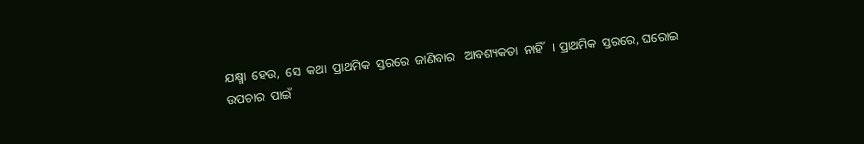ଯକ୍ଷ୍ମା  ହେଉ,  ସେ  କଥା  ପ୍ରାଥମିକ  ସ୍ତରରେ  ଜାଣିବାର   ଆବଶ୍ୟକତା  ନାହିଁ   । ପ୍ରାଥମିକ  ସ୍ତରରେ, ଘରୋଇ  ଉପଚାର  ପାଇଁ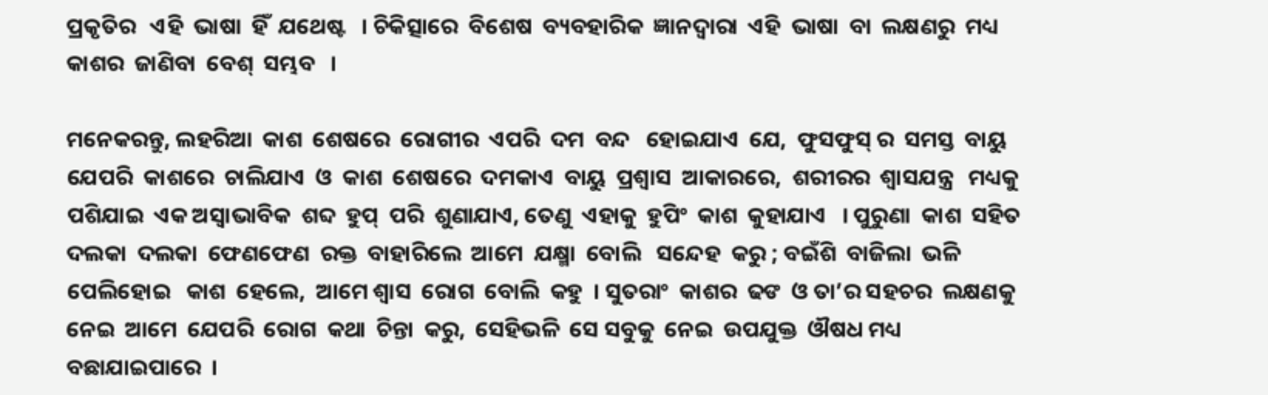ପ୍ରକୃତିର   ଏହି  ଭାଷା  ହିଁ  ଯଥେଷ୍ଟ   । ଚିକିତ୍ସାରେ  ବିଶେଷ  ବ୍ୟବହାରିକ  ଜ୍ଞାନଦ୍ଵାରା  ଏହି  ଭାଷା  ବା  ଲକ୍ଷଣରୁ  ମଧ୍ୟ  କାଶର  ଜାଣିବା  ବେଶ୍  ସମ୍ଭବ   ।

ମନେକରନ୍ତୁ, ଲହରିଆ  କାଶ  ଶେଷରେ  ରୋଗୀର  ଏପରି  ଦମ  ବନ୍ଦ   ହୋଇଯାଏ  ଯେ,  ଫୁସଫୁସ୍ ର  ସମସ୍ତ  ବାୟୁ   ଯେପରି  କାଶରେ  ଚାଲିଯାଏ  ଓ  କାଶ  ଶେଷରେ  ଦମକାଏ  ବାୟୁ  ପ୍ରଶ୍ଵାସ  ଆକାରରେ,  ଶରୀରର  ଶ୍ଵାସଯନ୍ତ୍ର   ମଧ୍ୟକୁ  ପଶିଯାଇ  ଏକ ଅସ୍ଵାଭାବିକ  ଶବ୍ଦ  ହୁପ୍  ପରି  ଶୁଣାଯାଏ, ତେଣୁ  ଏହାକୁ  ହୁପିଂ  କାଶ  କୁହାଯାଏ   । ପୁରୁଣା  କାଶ  ସହିତ  ଦଲକା  ଦଲକା  ଫେଣଫେଣ  ରକ୍ତ  ବାହାରିଲେ  ଆମେ  ଯକ୍ଷ୍ମା  ବୋଲି   ସନ୍ଦେହ  କରୁ ; ବଇଁଶି  ବାଜିଲା  ଭଳି  ପେଲିହୋଇ   କାଶ  ହେଲେ,  ଆମେ ଶ୍ଵାସ  ରୋଗ  ବୋଲି  କହୁ  । ସୁତରାଂ  କାଶର  ଢଙ  ଓ ତା’ର ସହଚର  ଲକ୍ଷଣକୁ   ନେଇ  ଆମେ  ଯେପରି  ରୋଗ  କଥା  ଚିନ୍ତା  କରୁ,  ସେହିଭଳି  ସେ ସବୁକୁ  ନେଇ  ଉପଯୁକ୍ତ  ଔଷଧ ମଧ୍ୟ ବଛାଯାଇପାରେ  ।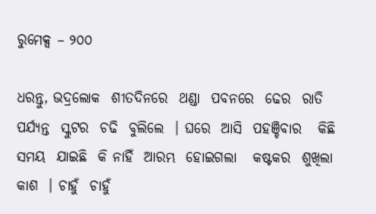ରୁମେକ୍ସ – ୨୦୦

ଧରନ୍ତୁ, ଭଦ୍ରଲୋକ  ଶୀତଦିନରେ  ଥଣ୍ଡା  ପବନରେ  ଢେର  ରାତି  ପର୍ଯ୍ୟନ୍ତ  ସ୍କୁଟର  ଚଢି  ବୁଲିଲେ  । ଘରେ  ଆସି  ପହଞ୍ଚିବାର   କିଛି  ସମୟ  ଯାଇଛି  କି ନାହିଁ  ଆରମ୍ଭ  ହୋଇଗଲା   କଷ୍ଟକର  ଶୁଖିଲା  କାଶ  । ଚାହୁଁ  ଚାହୁଁ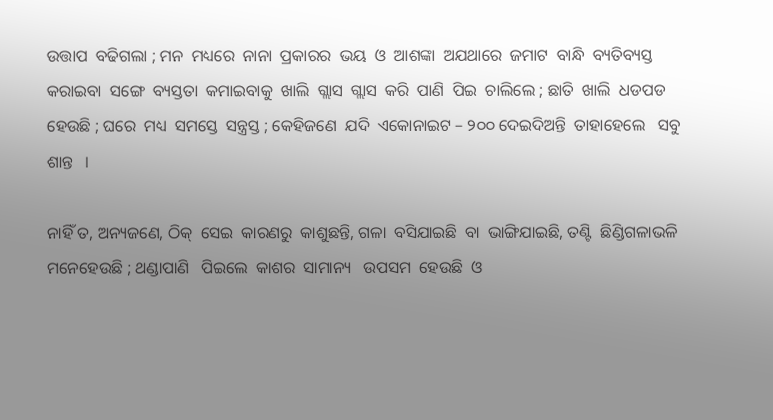ଉତ୍ତାପ  ବଢିଗଲା ; ମନ  ମଧ୍ୟରେ  ନାନା  ପ୍ରକାରର  ଭୟ  ଓ  ଆଶଙ୍କା  ଅଯଥାରେ  ଜମାଟ  ବାନ୍ଧି  ବ୍ୟତିବ୍ୟସ୍ତ   କରାଇବା  ସଙ୍ଗେ  ବ୍ୟସ୍ତତା  କମାଇବାକୁ  ଖାଲି  ଗ୍ଲାସ  ଗ୍ଲାସ  କରି  ପାଣି  ପିଇ  ଚାଲିଲେ ; ଛାତି  ଖାଲି  ଧଡପଡ   ହେଉଛି ; ଘରେ  ମଧ୍ୟ  ସମସ୍ତେ  ସନ୍ତ୍ରସ୍ତ ; କେହିଜଣେ  ଯଦି  ଏକୋନାଇଟ – ୨୦୦ ଦେଇଦିଅନ୍ତି  ତାହାହେଲେ   ସବୁ  ଶାନ୍ତ   ।

ନାହିଁ ତ, ଅନ୍ୟଜଣେ, ଠିକ୍  ସେଇ  କାରଣରୁ  କାଶୁଛନ୍ତି, ଗଳା  ବସିଯାଇଛି  ବା  ଭାଙ୍ଗିଯାଇଛି, ତଣ୍ଟି  ଛିଣ୍ଡିଗଳାଭଳି   ମନେହେଉଛି ; ଥଣ୍ଡାପାଣି   ପିଇଲେ  କାଶର  ସାମାନ୍ୟ   ଉପସମ  ହେଉଛି  ଓ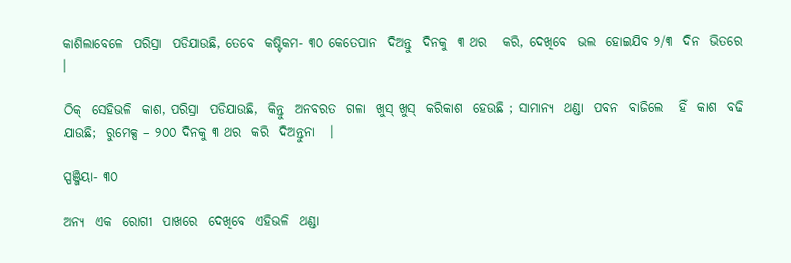କାଶିଲାବେଳେ  ପରିସ୍ରା  ପଡିଯାଉଛି, ତେବେ  କଷ୍ଟିକମ- ୩୦ କେତେପାନ  ଦିଅନ୍ତୁ  ଦିନକୁ  ୩ ଥର   କରି, ଦେଖିବେ  ଭଲ  ହୋଇଯିବ ୨/୩  ଦିନ  ଭିତରେ   ।

ଠିକ୍  ସେହିଭଳି  କାଶ, ପରିସ୍ରା  ପଡିଯାଉଛି,  କିନ୍ତୁ  ଅନବରତ  ଗଳା  ଖୁସ୍ ଖୁସ୍  କରିକାଶ  ହେଉଛି ; ସାମାନ୍ୟ  ଥଣ୍ଡା  ପବନ  ବାଜିଲେ   ହିଁ  କାଶ  ବଢି  ଯାଉଛି;  ରୁମେକ୍ସ – ୨୦୦ ଦିନକୁ ୩ ଥର  କରି  ଦିଅନ୍ତୁନା   ।

ସ୍ପଞ୍ଜିୟା- ୩୦

ଅନ୍ୟ  ଏକ  ରୋଗୀ  ପାଖରେ  ଦେଖିବେ  ଏହିଭଳି  ଥଣ୍ଡା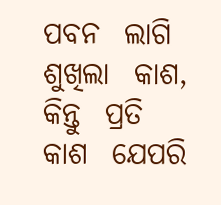ପବନ  ଲାଗି  ଶୁଖିଲା  କାଶ, କିନ୍ତୁ  ପ୍ରତି  କାଶ  ଯେପରି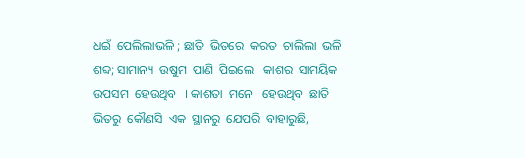ଧଇଁ  ପେଲିଲାଭଳି ; ଛାତି  ଭିତରେ  କରତ  ଚାଲିଲା  ଭଳି  ଶବ୍ଦ; ସାମାନ୍ୟ  ଉଷୁମ  ପାଣି  ପିଇଲେ   କାଶର  ସାମୟିକ   ଉପସମ  ହେଉଥିବ   । କାଶତା  ମନେ   ହେଉଥିବ  ଛାତି  ଭିତରୁ  କୌଣସି  ଏକ  ସ୍ଥାନରୁ  ଯେପରି  ବାହାରୁଛି,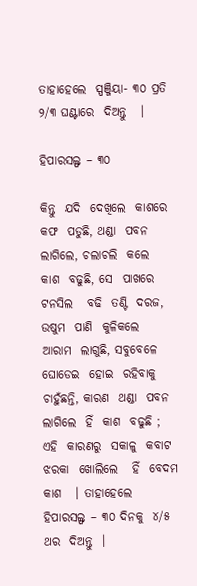ତାହାହେଲେ  ସ୍ପଞ୍ଜିୟା- ୩୦ ପ୍ରତି  ୨/୩ ଘଣ୍ଟାରେ  ଦିଅନ୍ତୁ   ।

ହିପାରସଲ୍ଫ – ୩୦

କିନ୍ତୁ  ଯଦି  ଦେଖିଲେ  କାଶରେ  କଫ  ପଡୁଛି, ଥଣ୍ଡା  ପବନ  ଲାଗିଲେ, ଚଲାଚଲି  କଲେ  କାଶ  ବଢୁଛି, ସେ  ପାଖରେ  ଟନସିଲ   ବଢି  ତଣ୍ଟି  ଦରଜ, ଉଷୁମ  ପାଣି  କୁଳିକଲେ   ଆରାମ  ଲାଗୁଛି, ସବୁବେଳେ  ଘୋଡେଇ  ହୋଇ  ରହିବାକୁ  ଚାହୁଁଛନ୍ତି, କାରଣ  ଥଣ୍ଡା  ପବନ   ଲାଗିଲେ  ହିଁ  କାଶ  ବଢୁଛି ; ଏହି  କାରଣରୁ  ସକାଳୁ  କବାଟ  ଝରକା  ଖୋଲିଲେ   ହିଁ  ବେଦମ  କାଶ   । ତାହାହେଲେ  ହିପାରସଲ୍ଫ – ୩୦ ଦିନକୁ  ୪/୫ ଥର  ଦିଅନ୍ତୁ  ।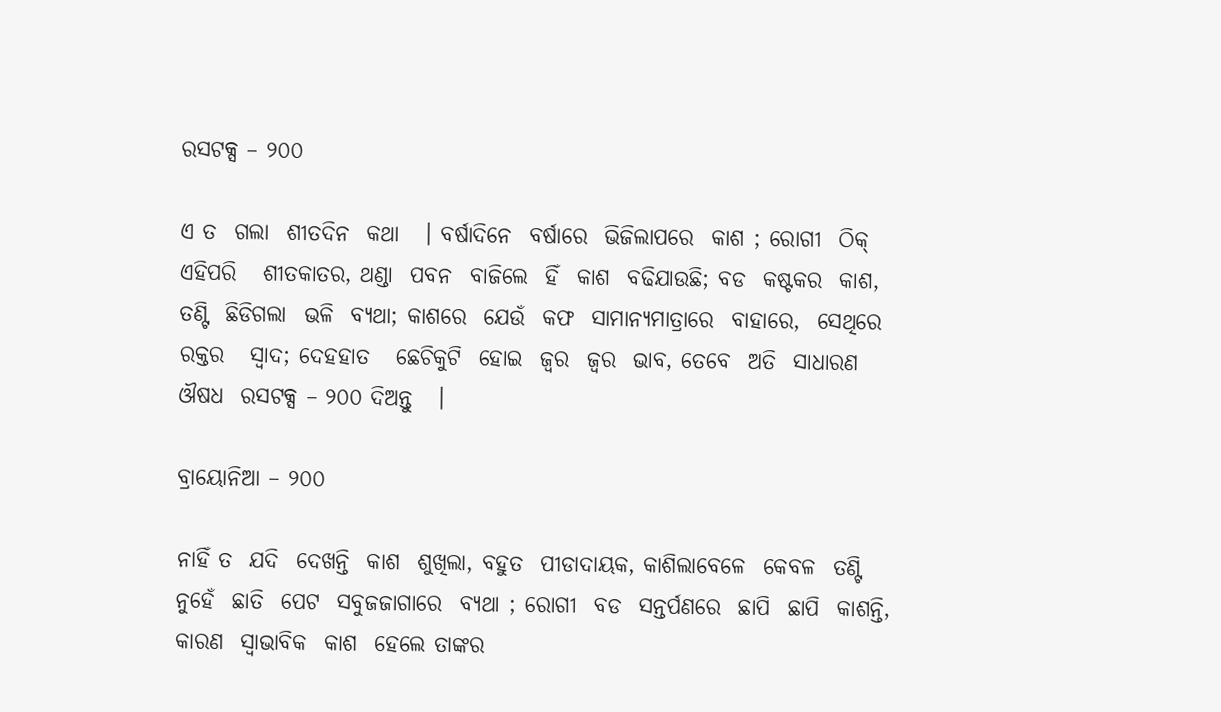ରସଟକ୍ସ – ୨୦୦

ଏ ତ  ଗଲା  ଶୀତଦିନ  କଥା   । ବର୍ଷାଦିନେ  ବର୍ଷାରେ  ଭିଜିଲାପରେ  କାଶ ; ରୋଗୀ  ଠିକ୍  ଏହିପରି   ଶୀତକାତର, ଥଣ୍ଡା  ପବନ  ବାଜିଲେ  ହିଁ  କାଶ  ବଢିଯାଉଛି; ବଡ  କଷ୍ଟକର  କାଶ, ତଣ୍ଟି  ଛିଡିଗଲା  ଭଳି  ବ୍ୟଥା; କାଶରେ  ଯେଉଁ  କଫ  ସାମାନ୍ୟମାତ୍ରାରେ  ବାହାରେ,  ସେଥିରେ  ରକ୍ତର   ସ୍ଵାଦ; ଦେହହାତ   ଛେଚିକୁଟି  ହୋଇ  ଜ୍ଵର  ଜ୍ଵର  ଭାବ, ତେବେ  ଅତି  ସାଧାରଣ  ଔଷଧ  ରସଟକ୍ସ – ୨୦୦ ଦିଅନ୍ତୁ   ।

ବ୍ରାୟୋନିଆ – ୨୦୦

ନାହିଁ ତ  ଯଦି  ଦେଖନ୍ତି  କାଶ  ଶୁଖିଲା, ବହୁତ  ପୀଡାଦାୟକ, କାଶିଲାବେଳେ  କେବଳ  ତଣ୍ଟି  ନୁହେଁ  ଛାତି  ପେଟ  ସବୁଜଜାଗାରେ  ବ୍ୟଥା ; ରୋଗୀ  ବଡ  ସନ୍ତର୍ପଣରେ  ଛାପି  ଛାପି  କାଶନ୍ତି, କାରଣ  ସ୍ଵାଭାବିକ  କାଶ  ହେଲେ ତାଙ୍କର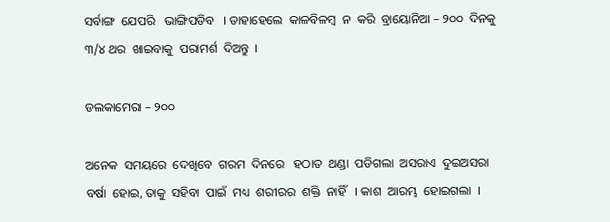ସର୍ବାଙ୍ଗ  ଯେପରି   ଭାଙ୍ଗିପଡିବ   । ତାହାହେଲେ  କାଳବିଳମ୍ବ  ନ  କରି  ବ୍ରାୟୋନିଆ – ୨୦୦  ଦିନକୁ ୩/୪ ଥର  ଖାଇବାକୁ  ପରାମର୍ଶ  ଦିଅନ୍ତୁ  ।

ଡଲକାମେରା – ୨୦୦

ଅନେକ  ସମୟରେ  ଦେଖିବେ  ଗରମ  ଦିନରେ   ହଠାତ  ଥଣ୍ଡା  ପଡିଗଲା  ଅସରାଏ  ଦୁଇଅସରା  ବର୍ଷା  ହୋଇ, ତାକୁ  ସହିବା  ପାଇଁ  ମଧ୍ୟ  ଶରୀରର  ଶକ୍ତି  ନାହିଁ   । କାଶ  ଆରମ୍ଭ  ହୋଇଗଲା  ।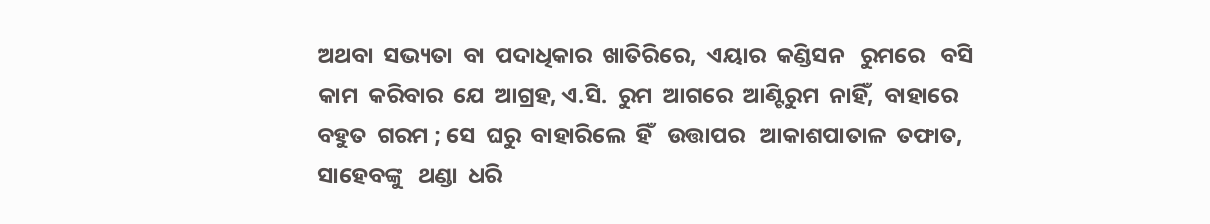ଅଥବା  ସଭ୍ୟତା  ବା  ପଦାଧିକାର  ଖାତିରିରେ,  ଏୟାର  କଣ୍ଡିସନ   ରୁମରେ   ବସି  କାମ  କରିବାର  ଯେ  ଆଗ୍ରହ, ଏ.ସି.  ରୁମ  ଆଗରେ  ଆଣ୍ଟିରୁମ  ନାହିଁ,  ବାହାରେ  ବହୁତ  ଗରମ ; ସେ  ଘରୁ  ବାହାରିଲେ  ହିଁ   ଉତ୍ତାପର   ଆକାଶପାତାଳ  ତଫାତ, ସାହେବଙ୍କୁ   ଥଣ୍ଡା  ଧରି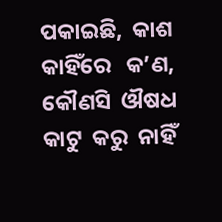ପକାଇଛି,  କାଶ  କାହିଁରେ   କ’ଣ,  କୌଣସି  ଔଷଧ  କାଟୁ  କରୁ  ନାହିଁ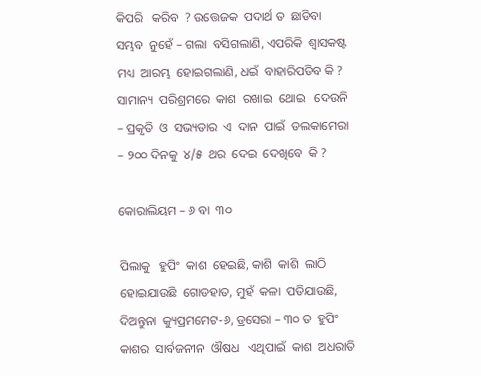କିପରି   କରିବ  ? ଉତ୍ତେଜକ  ପଦାର୍ଥ ତ  ଛାଡିବା  ସମ୍ଭବ  ନୁହେଁ – ଗଲା  ବସିଗଲାଣି, ଏପରିକି  ଶ୍ଵାସକଷ୍ଟ  ମଧ୍ୟ  ଆରମ୍ଭ  ହୋଇଗଲାଣି, ଧଇଁ  ବାହାରିପଡିବ କି ? ସାମାନ୍ୟ  ପରିଶ୍ରମରେ  କାଶ  ରଖାଇ  ଥୋଇ   ଦେଉନି – ପ୍ରକୃତି  ଓ  ସଭ୍ୟତାର  ଏ  ଦାନ  ପାଇଁ  ଡଲକାମେରା – ୨୦୦ ଦିନକୁ  ୪/୫  ଥର  ଦେଇ  ଦେଖିବେ  କି ?

କୋରାଲିୟମ – ୬ ବା  ୩୦

ପିଲାକୁ   ହୁପିଂ  କାଶ  ହେଇଛି, କାଶି  କାଶି  ଲାଠି  ହୋଇଯାଉଛି  ଗୋଡହାତ, ମୁହଁ  କଳା  ପଡିଯାଉଛି, ଦିଅନ୍ତୁନା  କ୍ୟୁପ୍ରମମେଟ-୬, ଡ୍ରସେରା – ୩୦ ତ  ହୁପିଂ  କାଶର  ସାର୍ବଜନୀନ  ଔଷଧ   ଏଥିପାଇଁ  କାଶ  ଅଧରାତି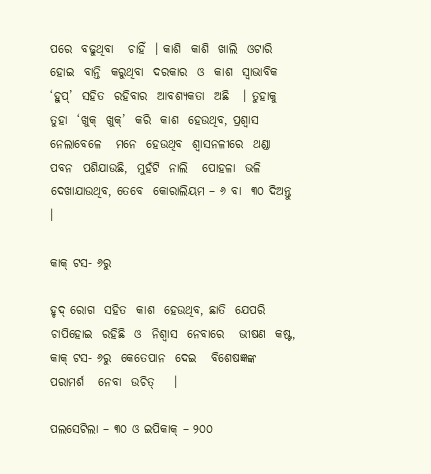ପରେ  ବଢୁଥିବା   ଚାହିଁ  । କାଶି  କାଶି  ଖାଲି  ଓଟାରି  ହୋଇ  ବାନ୍ତି  କରୁଥିବା  ଦରକାର  ଓ  କାଶ  ସ୍ଵାଭାବିକ  ‘ହୁପ୍’  ସହିତ  ରହିବାର  ଆବଶ୍ୟକତା  ଅଛି   । ତୁହାକୁ  ତୁହା  ‘ଖୁକ୍  ଖୁକ୍’  କରି  କାଶ  ହେଉଥିବ, ପ୍ରଶ୍ଵାସ   ନେଲାବେଳେ   ମନେ  ହେଉଥିବ  ଶ୍ଵାସନଳୀରେ  ଥଣ୍ଡା  ପବନ  ପଶିଯାଉଛି,  ମୁହଁଟି  ନାଲି   ପୋହଳା  ଭଳି   ଦେଖାଯାଉଥିବ, ତେବେ  କୋରାଲିୟମ – ୬ ବା  ୩୦ ଦିଅନ୍ତୁ   ।

କାକ୍ ଟସ- ୬ରୁ

ହୃଦ୍ ରୋଗ  ସହିତ  କାଶ  ହେଉଥିବ, ଛାତି  ଯେପରି  ଚାପିହୋଇ  ରହିଛି  ଓ  ନିଶ୍ଵାସ  ନେବାରେ   ଭୀଷଣ  କଷ୍ଟ,  କାକ୍ ଟସ- ୬ରୁ  କେତେପାନ  ଦେଇ   ବିଶେଷଜ୍ଞଙ୍କ  ପରାମର୍ଶ   ନେବା  ଉଚିତ୍    ।

ପଲସେଟିଲା – ୩୦ ଓ ଇପିକାକ୍ – ୨୦୦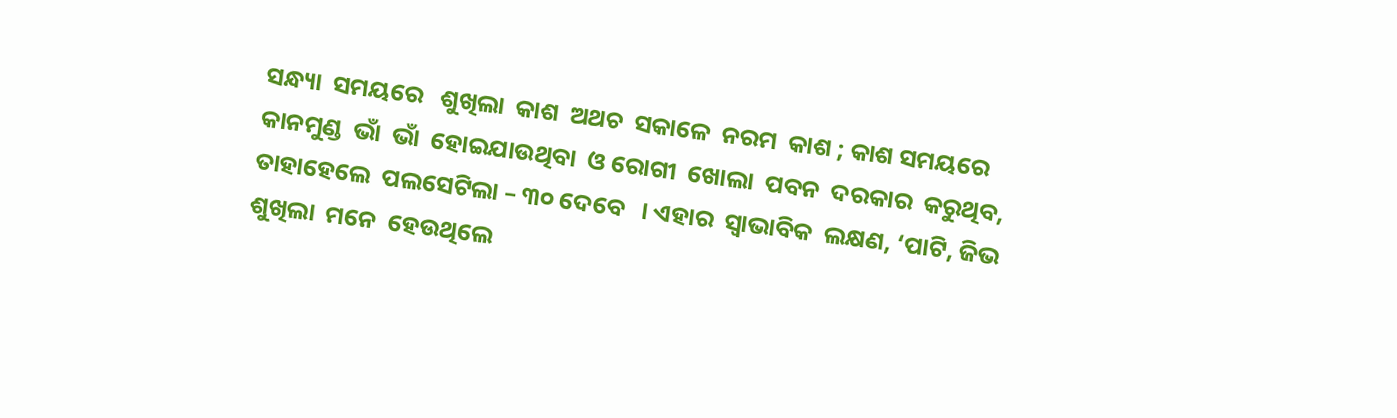ସନ୍ଧ୍ୟା  ସମୟରେ   ଶୁଖିଲା  କାଶ  ଅଥଚ  ସକାଳେ  ନରମ  କାଶ ; କାଶ ସମୟରେ  କାନମୁଣ୍ଡ  ଭାଁ  ଭାଁ  ହୋଇଯାଉଥିବା  ଓ ରୋଗୀ  ଖୋଲା  ପବନ  ଦରକାର  କରୁଥିବ,  ତାହାହେଲେ  ପଲସେଟିଲା – ୩୦ ଦେବେ   । ଏହାର  ସ୍ଵାଭାବିକ  ଲକ୍ଷଣ, ‘ପାଟି, ଜିଭ  ଶୁଖିଲା  ମନେ  ହେଉଥିଲେ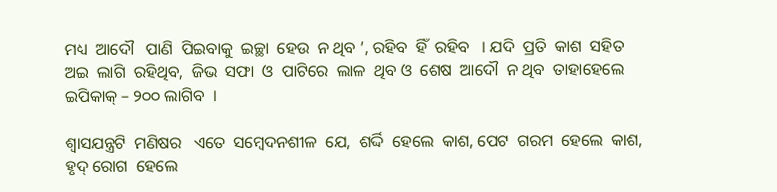ମଧ୍ୟ  ଆଦୌ   ପାଣି  ପିଇବାକୁ  ଇଚ୍ଛା  ହେଉ  ନ ଥିବ ’, ରହିବ  ହିଁ  ରହିବ   । ଯଦି  ପ୍ରତି  କାଶ  ସହିତ ଅଇ  ଲାଗି  ରହିଥିବ,  ଜିଭ  ସଫା  ଓ  ପାଟିରେ  ଲାଳ  ଥିବ ଓ  ଶେଷ  ଆଦୌ  ନ ଥିବ  ତାହାହେଲେ  ଇପିକାକ୍ – ୨୦୦ ଲାଗିବ  ।

ଶ୍ଵାସଯନ୍ତ୍ରଟି  ମଣିଷର   ଏତେ  ସମ୍ବେଦନଶୀଳ  ଯେ,  ଶର୍ଦ୍ଦି  ହେଲେ  କାଶ, ପେଟ  ଗରମ  ହେଲେ  କାଶ,  ହୃଦ୍ ରୋଗ  ହେଲେ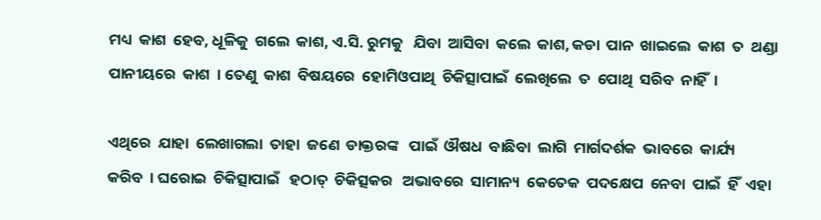ମଧ୍ୟ  କାଶ  ହେବ, ଧୂଳିକୁ  ଗଲେ  କାଶ, ଏ.ସି. ରୁମକୁ   ଯିବା  ଆସିବା  କଲେ  କାଶ, କଡା  ପାନ  ଖାଇଲେ  କାଶ  ତ  ଥଣ୍ଡା  ପାନୀୟରେ  କାଶ  । ତେଣୁ  କାଶ  ବିଷୟରେ  ହୋମିଓପାଥି  ଚିକିତ୍ସାପାଇଁ  ଲେଖିଲେ  ତ  ପୋଥି  ସରିବ  ନାହିଁ  ।

ଏଥିରେ  ଯାହା  ଲେଖାଗଲା  ତାହା  ଜଣେ  ଡାକ୍ତରଙ୍କ   ପାଇଁ  ଔଷଧ  ବାଛିବା  ଲାଗି  ମାର୍ଗଦର୍ଶକ  ଭାବରେ  କାର୍ଯ୍ୟ  କରିବ  । ଘରୋଇ  ଚିକିତ୍ସାପାଇଁ   ହଠାତ୍  ଚିକିତ୍ସକର   ଅଭାବରେ  ସାମାନ୍ୟ  କେତେକ  ପଦକ୍ଷେପ  ନେବା  ପାଇଁ  ହିଁ  ଏହା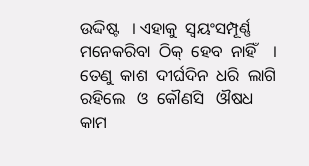ଉଦ୍ଦିଷ୍ଟ   । ଏହାକୁ  ସ୍ଵୟଂସମ୍ପୂର୍ଣ୍ଣ   ମନେକରିବା  ଠିକ୍  ହେବ  ନାହିଁ    । ତେଣୁ  କାଶ  ଦୀର୍ଘଦିନ  ଧରି  ଲାଗି  ରହିଲେ   ଓ  କୌଣସି   ଔଷଧ  କାମ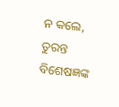ନ କଲେ,  ତୁରନ୍ତ  ବିଶେଷଜ୍ଞଙ୍କ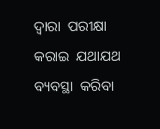ଦ୍ଵାରା  ପରୀକ୍ଷା  କରାଇ  ଯଥାଯଥ  ବ୍ୟବସ୍ଥା  କରିବା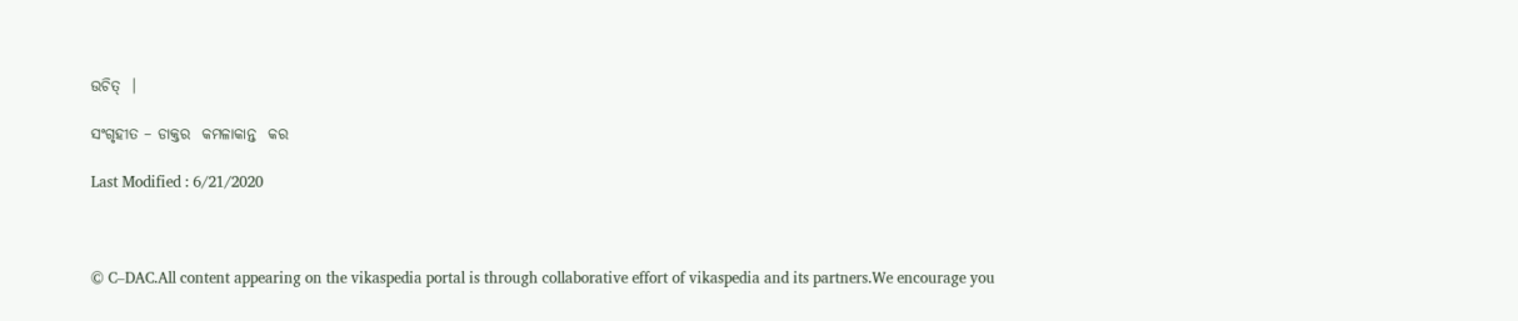ଉଚିତ୍  ।

ସଂଗୃହୀତ – ଡାକ୍ତର  କମଳାକାନ୍ତ  କର

Last Modified : 6/21/2020



© C–DAC.All content appearing on the vikaspedia portal is through collaborative effort of vikaspedia and its partners.We encourage you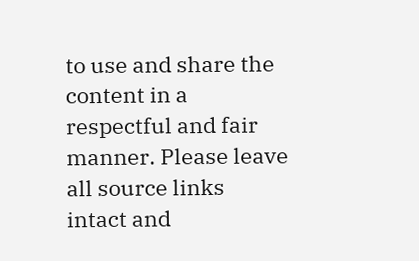to use and share the content in a respectful and fair manner. Please leave all source links intact and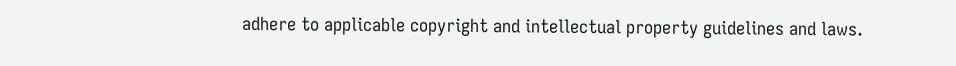adhere to applicable copyright and intellectual property guidelines and laws.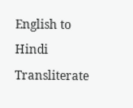English to Hindi Transliterate